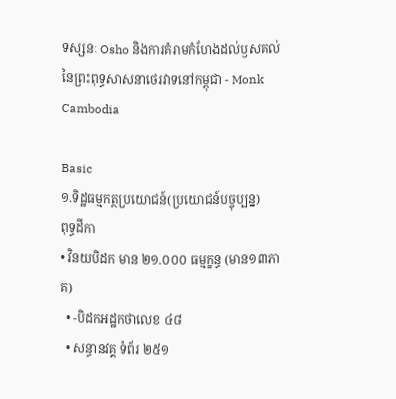ទស្សនៈ Osho និងការគំរាមកំហែងដល់ឫសគល់នៃព្រះពុទ្ធសាសនាថេរវាទនៅកម្ពុជា - Monk Cambodia

Basic
១.ទិដ្ឋធម្មកត្ថប្រយោជន៍(ប្រយោជន៍បច្ចុប្បន្ន)
ពុទ្ធដីកា
• វិនយបិដក មាន ២១.០០០ ធម្មក្ខន្ធ (មាន១៣ភាគ)
  • -បិដកអដ្ឋកថាលេខ ៤៨
  • សន្ធានវគ្គ ទំព័រ ២៥១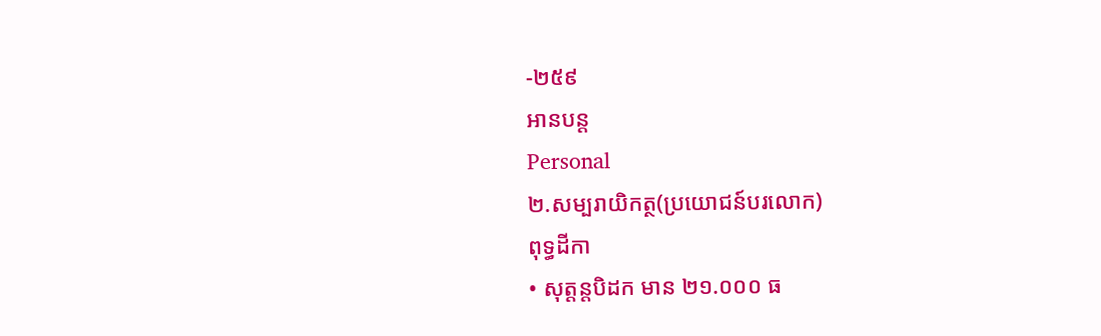-២៥៩
អានបន្ត
Personal
២.សម្បរាយិកត្ថ(ប្រយោជន៍បរលោក)
ពុទ្ធដីកា
• សុត្តន្តបិដក មាន ២១.០០០ ធ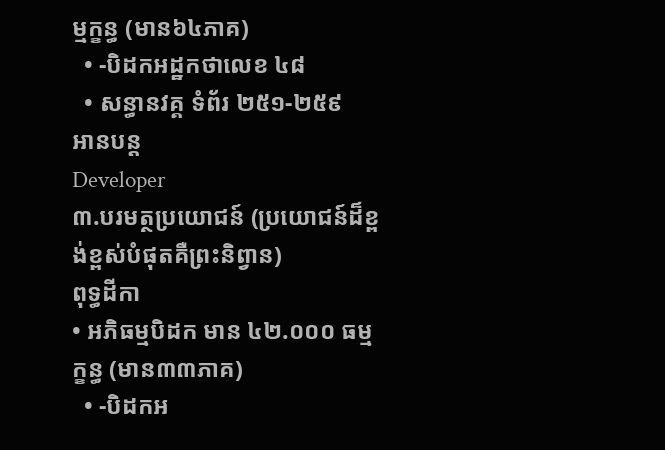ម្មក្ខន្ធ (មាន៦៤ភាគ)
  • -បិដកអដ្ឋកថាលេខ ៤៨
  • សន្ធានវគ្គ ទំព័រ ២៥១-២៥៩
អានបន្ត
Developer
៣.បរមត្ថប្រយោជន៍ (ប្រយោជន៍ដ៏ខ្ពង់ខ្ពស់បំផុតគឺព្រះនិព្វាន)
ពុទ្ធដីកា
• អភិធម្មបិដក មាន ៤២.០០០ ធម្មក្ខន្ធ (មាន៣៣ភាគ)
  • -បិដកអ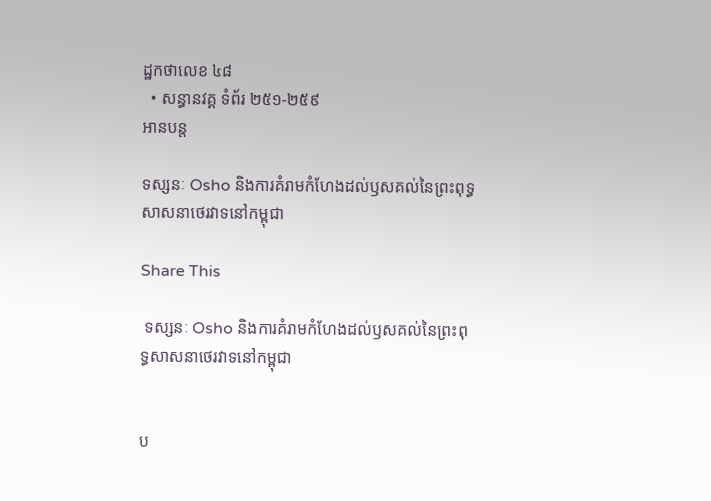ដ្ឋកថាលេខ ៤៨
  • សន្ធានវគ្គ ទំព័រ ២៥១-២៥៩
អានបន្ត

ទស្សនៈ Osho និងការគំរាមកំហែងដល់ឫសគល់នៃព្រះពុទ្ធសាសនាថេរវាទនៅកម្ពុជា

Share This

 ទស្សនៈ Osho និងការគំរាមកំហែងដល់ឫសគល់នៃព្រះពុទ្ធសាសនាថេរវាទនៅកម្ពុជា


ប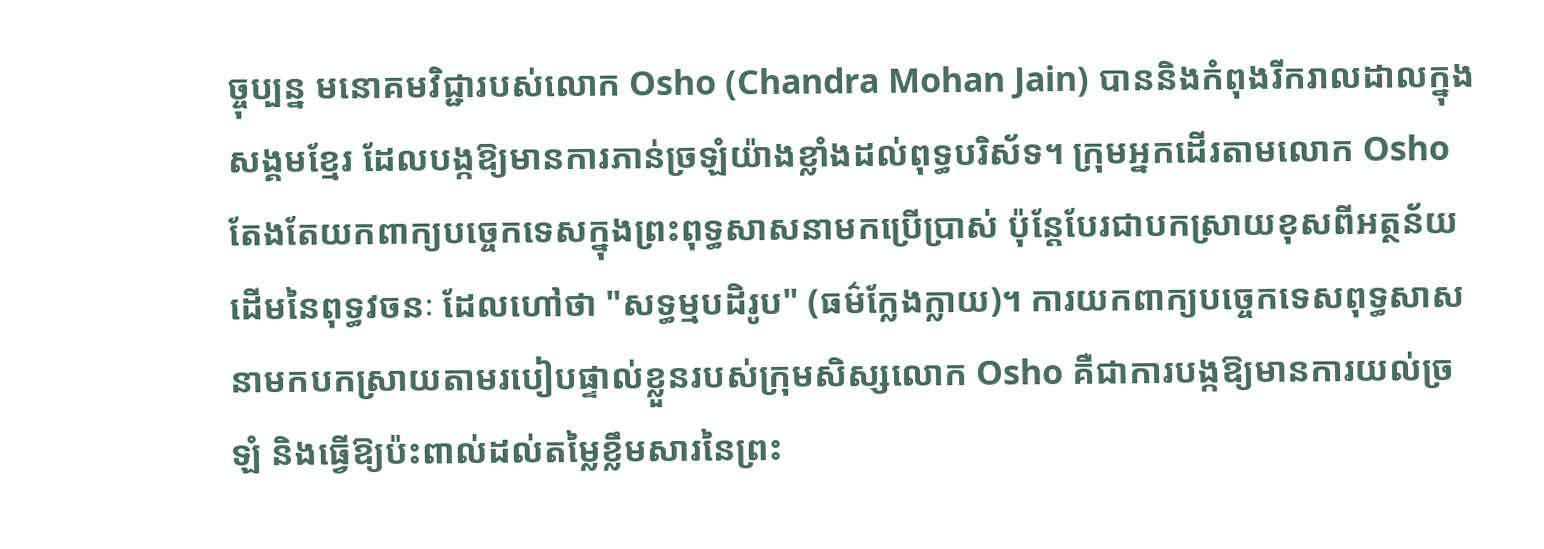ច្ចុប្បន្ន មនោគមវិជ្ជារបស់លោក Osho (Chandra Mohan Jain) បាននិងកំពុងរីករាលដាលក្នុងសង្គមខ្មែរ ដែលបង្កឱ្យមានការភាន់ច្រឡំយ៉ាងខ្លាំងដល់ពុទ្ធបរិស័ទ។ ក្រុមអ្នកដើរតាមលោក Osho តែងតែយកពាក្យបច្ចេកទេសក្នុងព្រះពុទ្ធសាសនាមកប្រើប្រាស់ ប៉ុន្តែបែរជាបកស្រាយខុសពីអត្ថន័យដើមនៃពុទ្ធវចនៈ ដែលហៅថា "សទ្ធម្មបដិរូប" (ធម៌ក្លែងក្លាយ)។ ការយកពាក្យបច្ចេកទេសពុទ្ធសាសនាមកបកស្រាយតាមរបៀបផ្ទាល់ខ្លួនរបស់ក្រុមសិស្សលោក Osho គឺជាការបង្កឱ្យមានការយល់ច្រឡំ និងធ្វើឱ្យប៉ះពាល់ដល់តម្លៃខ្លឹមសារនៃព្រះ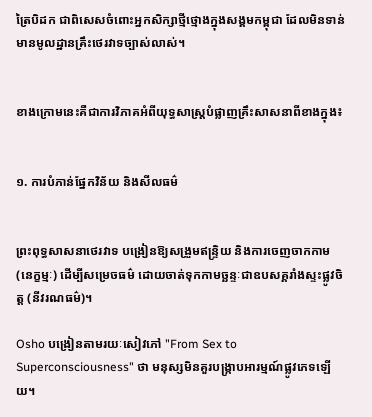ត្រៃបិដក ជាពិសេសចំពោះអ្នកសិក្សាថ្មីថ្មោងក្នុងសង្គមកម្ពុជា ដែលមិនទាន់មានមូលដ្ឋានគ្រឹះថេរវាទច្បាស់លាស់។


ខាងក្រោមនេះគឺជាការវិភាគអំពីយុទ្ធសាស្ត្របំផ្លាញគ្រឹះសាសនាពីខាងក្នុង៖


១. ការបំភាន់ផ្នែកវិន័យ និងសីលធម៌


ព្រះពុទ្ធសាសនាថេរវាទ បង្រៀនឱ្យសង្រួមឥន្ទ្រិយ និងការចេញចាកកាម (នេក្ខម្មៈ) ដើម្បីសម្រេចធម៌ ដោយចាត់ទុកកាមច្ឆន្ទៈជាឧបសគ្គរាំងស្ទះផ្លូវចិត្ត (នីវរណធម៌)។

Osho បង្រៀនតាមរយៈសៀវភៅ "From Sex to Superconsciousness" ថា មនុស្សមិនគួរបង្ក្រាបអារម្មណ៍ផ្លូវភេទឡើយ។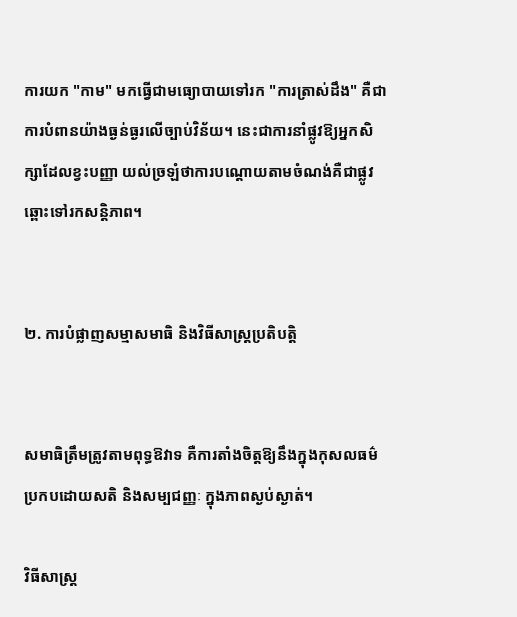ការយក "កាម" មកធ្វើជាមធ្យោបាយទៅរក "ការត្រាស់ដឹង" គឺជាការបំពានយ៉ាងធ្ងន់ធ្ងរលើច្បាប់វិន័យ។ នេះជាការនាំផ្លូវឱ្យអ្នកសិក្សាដែលខ្វះបញ្ញា យល់ច្រឡំថាការបណ្តោយតាមចំណង់គឺជាផ្លូវឆ្ពោះទៅរកសន្តិភាព។


២. ការបំផ្លាញសម្មាសមាធិ និងវិធីសាស្ត្រប្រតិបត្តិ


សមាធិត្រឹមត្រូវតាមពុទ្ធឱវាទ គឺការតាំងចិត្តឱ្យនឹងក្នុងកុសលធម៌ ប្រកបដោយសតិ និងសម្បជញ្ញៈ ក្នុងភាពស្ងប់ស្ងាត់។

វិធីសាស្ត្រ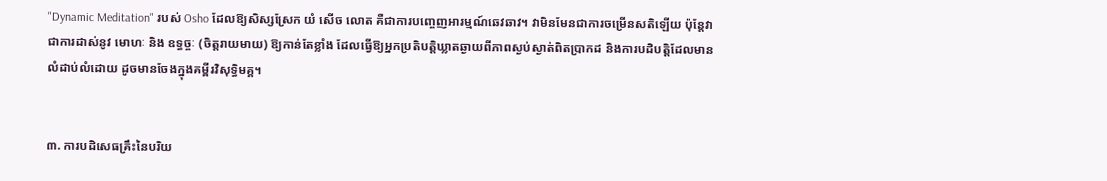"Dynamic Meditation" របស់ Osho ដែលឱ្យសិស្សស្រែក យំ សើច លោត គឺជាការបញ្ចេញអារម្មណ៍ឆេវឆាវ។ វាមិនមែនជាការចម្រើនសតិឡើយ ប៉ុន្តែវាជាការដាស់នូវ មោហៈ និង ឧទ្ធច្ចៈ (ចិត្តរាយមាយ) ឱ្យកាន់តែខ្លាំង ដែលធ្វើឱ្យអ្នកប្រតិបត្តិឃ្លាតឆ្ងាយពីភាពស្ងប់ស្ងាត់ពិតប្រាកដ និងការបដិបត្តិដែលមានលំដាប់លំដោយ ដូចមានចែងក្នុងគម្ពីរវិសុទ្ធិមគ្គ។


៣. ការបដិសេធគ្រឹះនៃបរិយ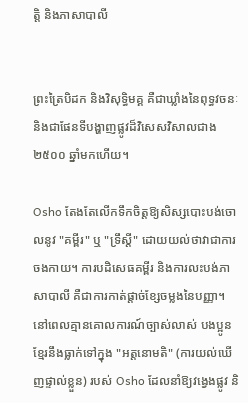ត្តិ និងភាសាបាលី


ព្រះត្រៃបិដក និងវិសុទ្ធិមគ្គ គឺជាឃ្លាំងនៃពុទ្ធវចនៈ និងជាផែនទីបង្ហាញផ្លូវដ៏វិសេសវិសាលជាង ២៥០០ ឆ្នាំមកហើយ។

Osho តែងតែលើកទឹកចិត្តឱ្យសិស្សបោះបង់ចោលនូវ "គម្ពីរ" ឬ "ទ្រឹស្តី" ដោយយល់ថាវាជាការចងកាយ។ ការបដិសេធគម្ពីរ និងការលះបង់ភាសាបាលី គឺជាការកាត់ផ្ដាច់ខ្សែចម្លងនៃបញ្ញា។ នៅពេលគ្មានគោលការណ៍ច្បាស់លាស់ បងប្អូនខ្មែរនឹងធ្លាក់ទៅក្នុង "អត្តនោមតិ" (ការយល់ឃើញផ្ទាល់ខ្លួន) របស់ Osho ដែលនាំឱ្យវង្វេងផ្លូវ និ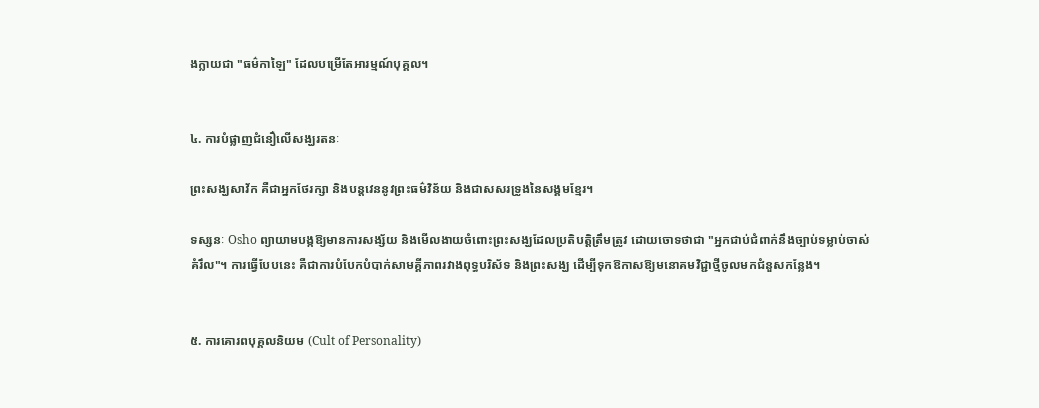ងក្លាយជា "ធម៌កាឡៃ" ដែលបម្រើតែអារម្មណ៍បុគ្គល។


៤. ការបំផ្លាញជំនឿលើសង្ឃរតនៈ

ព្រះសង្ឃសាវ័ក គឺជាអ្នកថែរក្សា និងបន្តវេននូវព្រះធម៌វិន័យ និងជាសសរទ្រូងនៃសង្គមខ្មែរ។

ទស្សនៈ Osho ព្យាយាមបង្កឱ្យមានការសង្ស័យ និងមើលងាយចំពោះព្រះសង្ឃដែលប្រតិបត្តិត្រឹមត្រូវ ដោយចោទថាជា "អ្នកជាប់ជំពាក់នឹងច្បាប់ទម្លាប់ចាស់គំរឹល"។ ការធ្វើបែបនេះ គឺជាការបំបែកបំបាក់សាមគ្គីភាពរវាងពុទ្ធបរិស័ទ និងព្រះសង្ឃ ដើម្បីទុកឱកាសឱ្យមនោគមវិជ្ជាថ្មីចូលមកជំនួសកន្លែង។


៥. ការគោរពបុគ្គលនិយម (Cult of Personality)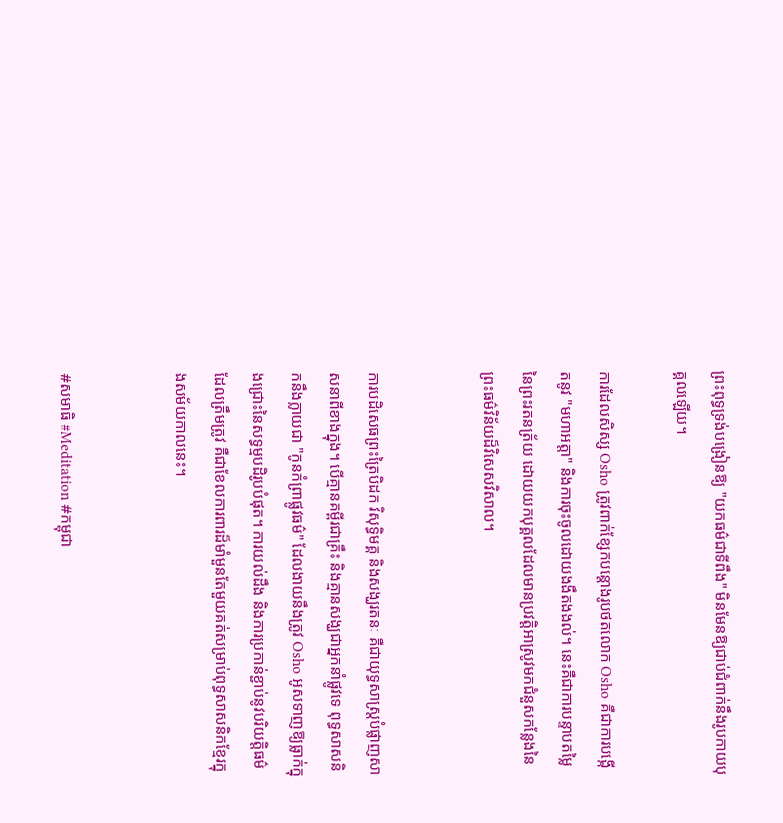ព្រះពុទ្ធទ្រង់បង្រៀនឱ្យ "យកធម៌ជាទីពឹង" មិនមែនឱ្យជាប់ជំពាក់នឹងរូបកាយបុគ្គលឡើយ។

ការដែលសិស្ស Osho ត្រូវពាក់ខ្សែកបន្តោងរូបថតលោក Osho គឺជាការបង្កើតនូវ "មហាអត្តា" និងការចុះចូលដោយងងឹតងងល់។ នេះគឺជាការបន្ទាបតម្លៃនៃព្រះរតនត្រ័យ ដោយយកបុគ្គលដែលមានប្រវត្តិអាស្រូវមកជំនួសកន្លែងនៃព្រះធម៌វិន័យដ៏វិសេសវិសាល។


ការបដិសេធព្រះត្រៃបិដក វិសុទ្ធិមគ្គ និងសង្ឃរតនៈ គឺជាយុទ្ធសាស្ត្របំផ្លាញសាសនាពីខាងក្នុង។ បើគ្មានគម្ពីរជាគ្រឹះ និងគ្មានសង្ឃជាអ្នកនាំផ្លូវទេ ពុទ្ធសាសនិកនឹងក្លាយជា "កូនកំព្រាផ្លូវធម៌" ដែលងាយនឹងត្រូវ Osho អូសទាញឱ្យធ្លាក់ក្នុងជ្រោះនៃសទ្ធម្មបដិរូបបំផុត។ ការយល់ដឹង និងការប្រកាន់ខ្ជាប់នូវបរិយត្តិធម៌ដែលត្រឹមត្រូវ គឺជាខែលការពារដ៏មាំមួនតែមួយគត់សម្រាប់ពុទ្ធសាសនិកខ្មែរក្នុងសម័យកាលនេះ។


#សមាធិ #Meditation #កម្ពុជា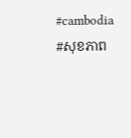#cambodia #សុខភាព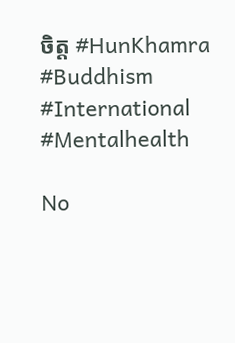ចិត្ត #HunKhamra #Buddhism #International #Mentalhealth

No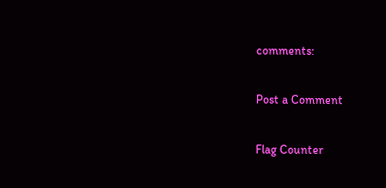comments:

Post a Comment

Flag Counter